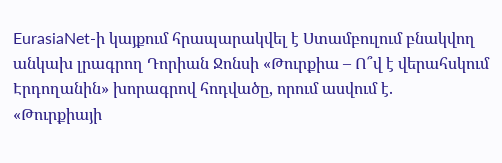EurasiaNet-ի կայքում հրապարակվել է Ստամբուլում բնակվող անկախ լրագրող Դորիան Ջոնսի «Թուրքիա – Ո՞վ է վերահսկում Էրդողանին» խորագրով հոդվածը, որում ասվում է.
«Թուրքիայի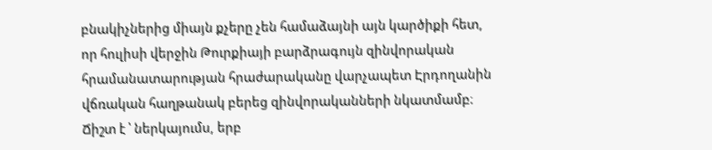բնակիչներից միայն քչերը չեն համաձայնի այն կարծիքի հետ, որ հուլիսի վերջին Թուրքիայի բարձրագույն զինվորական հրամանատարության հրաժարականը վարչապետ Էրդողանին վճռական հաղթանակ բերեց զինվորականների նկատմամբ։ Ճիշտ է ՝ ներկայումս, երբ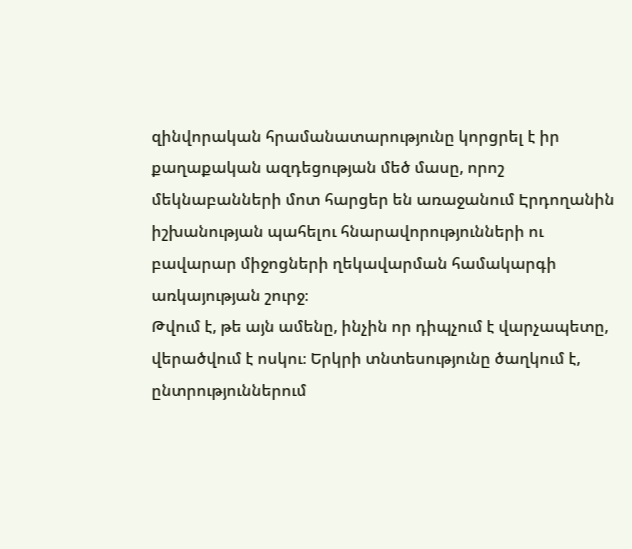զինվորական հրամանատարությունը կորցրել է իր քաղաքական ազդեցության մեծ մասը, որոշ մեկնաբանների մոտ հարցեր են առաջանում Էրդողանին իշխանության պահելու հնարավորությունների ու բավարար միջոցների ղեկավարման համակարգի առկայության շուրջ։
Թվում է, թե այն ամենը, ինչին որ դիպչում է վարչապետը, վերածվում է ոսկու։ Երկրի տնտեսությունը ծաղկում է, ընտրություններում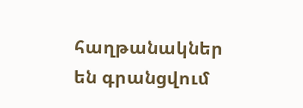հաղթանակներ են գրանցվում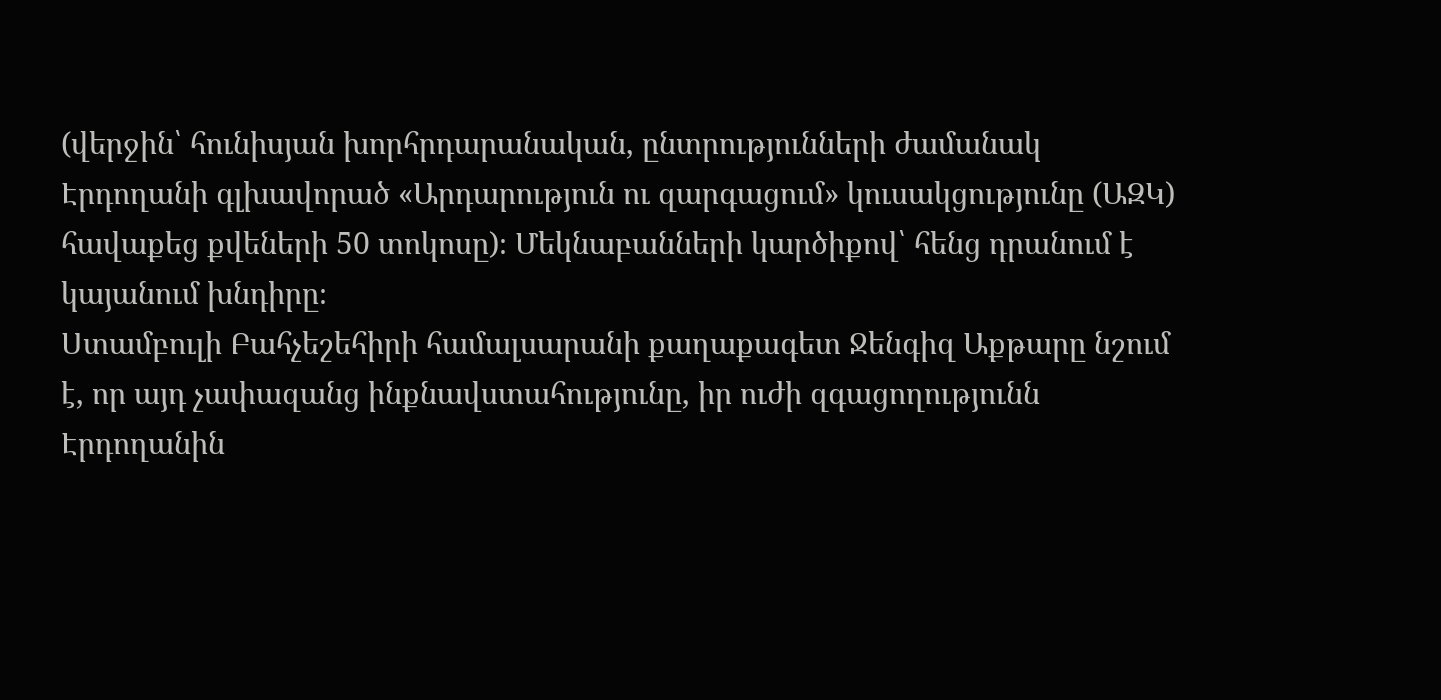(վերջին՝ հունիսյան խորհրդարանական, ընտրությունների ժամանակ Էրդողանի գլխավորած «Արդարություն ու զարգացում» կուսակցությունը (ԱԶԿ) հավաքեց քվեների 50 տոկոսը)։ Մեկնաբանների կարծիքով՝ հենց դրանում է կայանում խնդիրը։
Ստամբուլի Բահչեշեհիրի համալսարանի քաղաքագետ Ջենգիզ Աքթարը նշում է, որ այդ չափազանց ինքնավստահությունը, իր ուժի զգացողությունն Էրդողանին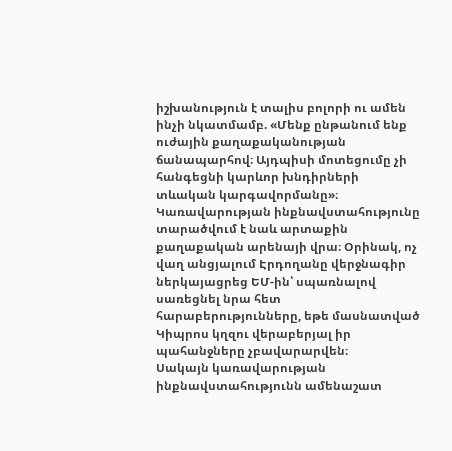իշխանություն է տալիս բոլորի ու ամեն ինչի նկատմամբ. «Մենք ընթանում ենք ուժային քաղաքականության ճանապարհով։ Այդպիսի մոտեցումը չի հանգեցնի կարևոր խնդիրների տևական կարգավորմանը»։
Կառավարության ինքնավստահությունը տարածվում է նաև արտաքին քաղաքական արենայի վրա։ Օրինակ, ոչ վաղ անցյալում Էրդողանը վերջնագիր ներկայացրեց ԵՄ-ին՝ սպառնալով սառեցնել նրա հետ հարաբերությունները, եթե մասնատված Կիպրոս կղզու վերաբերյալ իր պահանջները չբավարարվեն։
Սակայն կառավարության ինքնավստահությունն ամենաշատ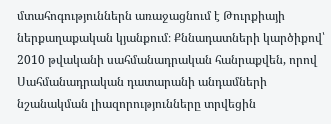մտահոգություններն առաջացնում է Թուրքիայի ներքաղաքական կյանքում։ Քննադատների կարծիքով՝ 2010 թվականի սահմանադրական հանրաքվեն, որով Սահմանադրական դատարանի անդամների նշանակման լիազորությունները տրվեցին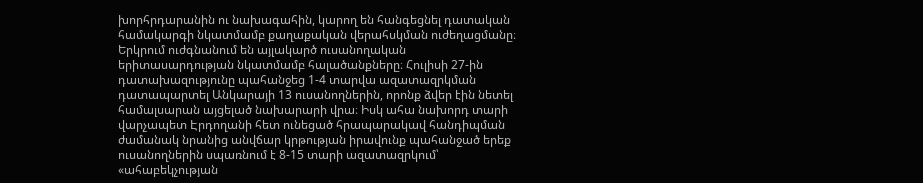խորհրդարանին ու նախագահին, կարող են հանգեցնել դատական համակարգի նկատմամբ քաղաքական վերահսկման ուժեղացմանը։
Երկրում ուժգնանում են այլակարծ ուսանողական երիտասարդության նկատմամբ հալածանքները։ Հուլիսի 27-ին դատախազությունը պահանջեց 1-4 տարվա ազատազրկման դատապարտել Անկարայի 13 ուսանողներին, որոնք ձվեր էին նետել համալսարան այցելած նախարարի վրա։ Իսկ ահա նախորդ տարի վարչապետ Էրդողանի հետ ունեցած հրապարակավ հանդիպման ժամանակ նրանից անվճար կրթության իրավունք պահանջած երեք ուսանողներին սպառնում է 8-15 տարի ազատազրկում՝ «ահաբեկչության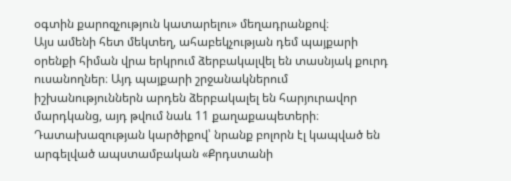օգտին քարոզչություն կատարելու» մեղադրանքով։
Այս ամենի հետ մեկտեղ, ահաբեկչության դեմ պայքարի օրենքի հիման վրա երկրում ձերբակալվել են տասնյակ քուրդ ուսանողներ։ Այդ պայքարի շրջանակներում իշխանություններն արդեն ձերբակալել են հարյուրավոր մարդկանց, այդ թվում նաև 11 քաղաքապետերի։ Դատախազության կարծիքով՝ նրանք բոլորն էլ կապված են արգելված ապստամբական «Քրդստանի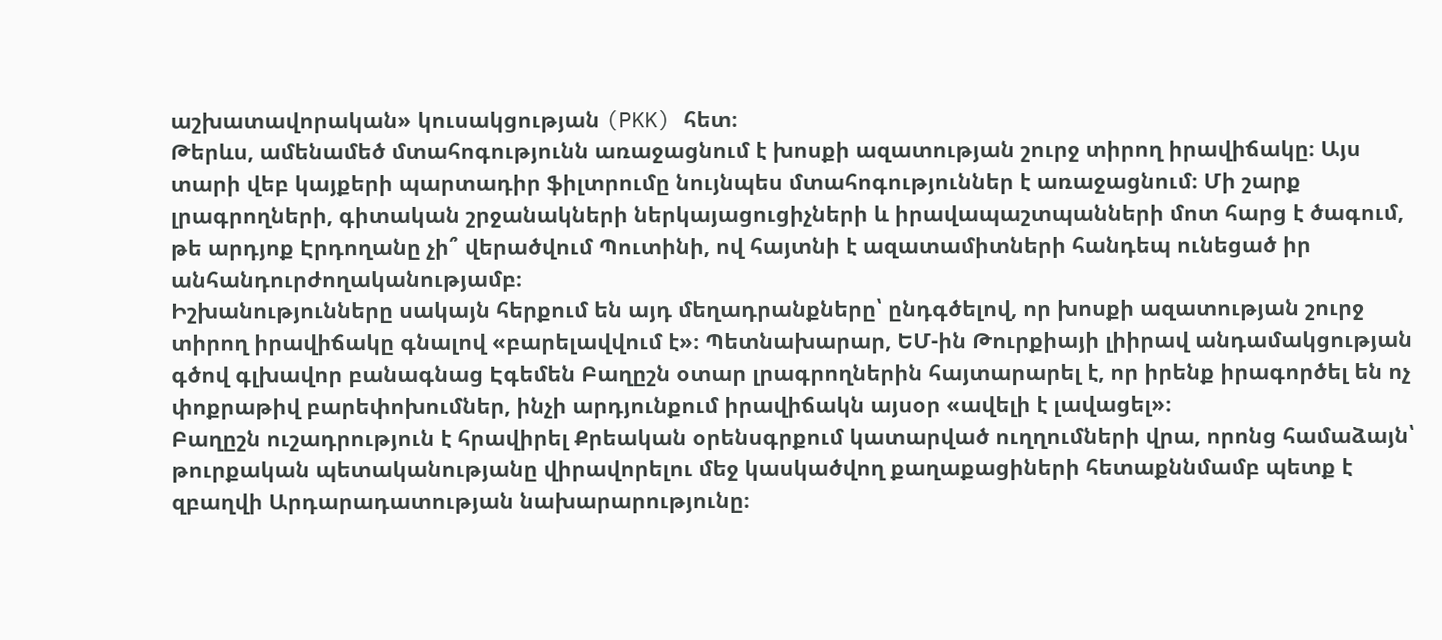աշխատավորական» կուսակցության (PKK) հետ։
Թերևս, ամենամեծ մտահոգությունն առաջացնում է խոսքի ազատության շուրջ տիրող իրավիճակը։ Այս տարի վեբ կայքերի պարտադիր ֆիլտրումը նույնպես մտահոգություններ է առաջացնում։ Մի շարք լրագրողների, գիտական շրջանակների ներկայացուցիչների և իրավապաշտպանների մոտ հարց է ծագում, թե արդյոք Էրդողանը չի՞ վերածվում Պուտինի, ով հայտնի է ազատամիտների հանդեպ ունեցած իր անհանդուրժողականությամբ։
Իշխանությունները սակայն հերքում են այդ մեղադրանքները՝ ընդգծելով, որ խոսքի ազատության շուրջ տիրող իրավիճակը գնալով «բարելավվում է»։ Պետնախարար, ԵՄ-ին Թուրքիայի լիիրավ անդամակցության գծով գլխավոր բանագնաց Էգեմեն Բաղըշն օտար լրագրողներին հայտարարել է, որ իրենք իրագործել են ոչ փոքրաթիվ բարեփոխումներ, ինչի արդյունքում իրավիճակն այսօր «ավելի է լավացել»։
Բաղըշն ուշադրություն է հրավիրել Քրեական օրենսգրքում կատարված ուղղումների վրա, որոնց համաձայն՝ թուրքական պետականությանը վիրավորելու մեջ կասկածվող քաղաքացիների հետաքննմամբ պետք է զբաղվի Արդարադատության նախարարությունը։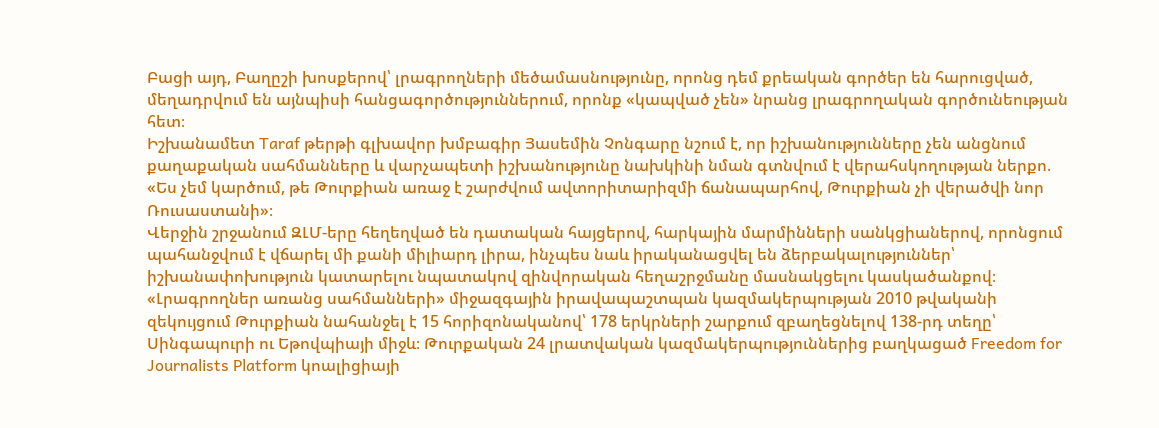Բացի այդ, Բաղըշի խոսքերով՝ լրագրողների մեծամասնությունը, որոնց դեմ քրեական գործեր են հարուցված, մեղադրվում են այնպիսի հանցագործություններում, որոնք «կապված չեն» նրանց լրագրողական գործունեության հետ։
Իշխանամետ Taraf թերթի գլխավոր խմբագիր Յասեմին Չոնգարը նշում է, որ իշխանությունները չեն անցնում քաղաքական սահմանները և վարչապետի իշխանությունը նախկինի նման գտնվում է վերահսկողության ներքո. «Ես չեմ կարծում, թե Թուրքիան առաջ է շարժվում ավտորիտարիզմի ճանապարհով, Թուրքիան չի վերածվի նոր Ռուսաստանի»։
Վերջին շրջանում ԶԼՄ-երը հեղեղված են դատական հայցերով, հարկային մարմինների սանկցիաներով, որոնցում պահանջվում է վճարել մի քանի միլիարդ լիրա, ինչպես նաև իրականացվել են ձերբակալություններ՝ իշխանափոխություն կատարելու նպատակով զինվորական հեղաշրջմանը մասնակցելու կասկածանքով։
«Լրագրողներ առանց սահմանների» միջազգային իրավապաշտպան կազմակերպության 2010 թվականի զեկույցում Թուրքիան նահանջել է 15 հորիզոնականով՝ 178 երկրների շարքում զբաղեցնելով 138-րդ տեղը՝ Սինգապուրի ու Եթովպիայի միջև։ Թուրքական 24 լրատվական կազմակերպություններից բաղկացած Freedom for Journalists Platform կոալիցիայի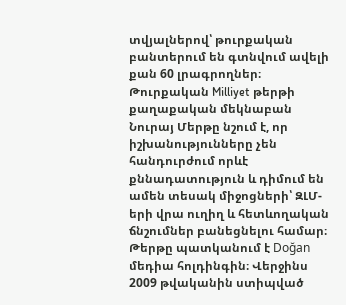տվյալներով՝ թուրքական բանտերում են գտնվում ավելի քան 60 լրագրողներ։
Թուրքական Milliyet թերթի քաղաքական մեկնաբան Նուրայ Մերթը նշում է, որ իշխանությունները չեն հանդուրժում որևէ քննադատություն և դիմում են ամեն տեսակ միջոցների՝ ԶԼՄ-երի վրա ուղիղ և հետևողական ճնշումներ բանեցնելու համար։ Թերթը պատկանում է Doğan մեդիա հոլդինգին։ Վերջինս 2009 թվականին ստիպված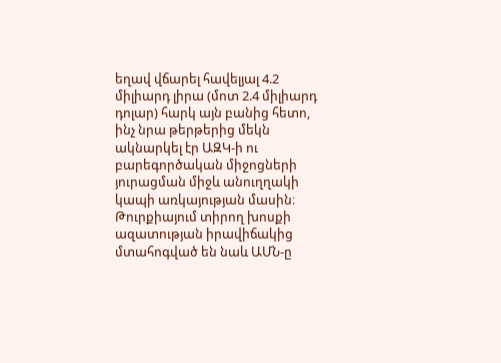եղավ վճարել հավելյալ 4.2 միլիարդ լիրա (մոտ 2.4 միլիարդ դոլար) հարկ այն բանից հետո, ինչ նրա թերթերից մեկն ակնարկել էր ԱԶԿ-ի ու բարեգործական միջոցների յուրացման միջև անուղղակի կապի առկայության մասին։
Թուրքիայում տիրող խոսքի ազատության իրավիճակից մտահոգված են նաև ԱՄՆ-ը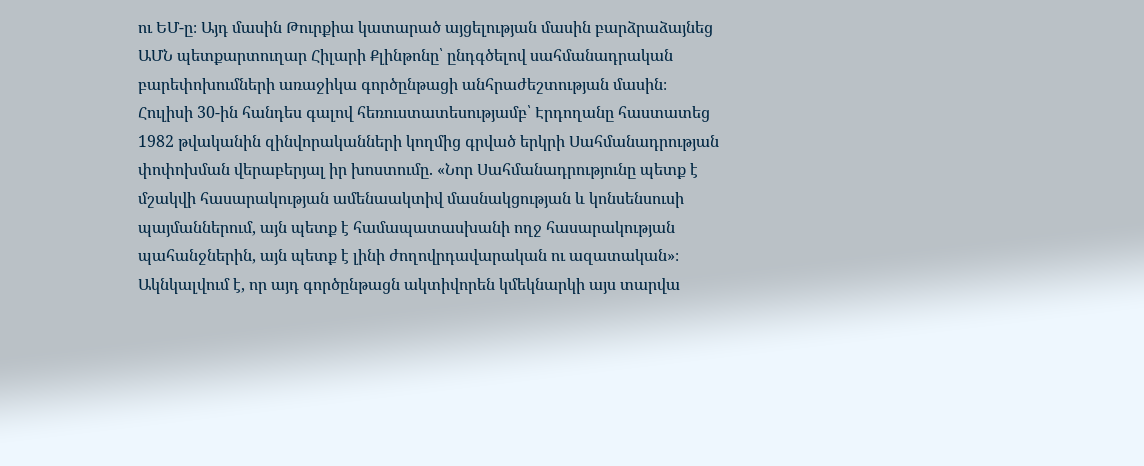ու ԵՄ-ը։ Այդ մասին Թուրքիա կատարած այցելության մասին բարձրաձայնեց ԱՄՆ պետքարտուղար Հիլարի Քլինթոնը՝ ընդգծելով սահմանադրական բարեփոխումների առաջիկա գործընթացի անհրաժեշտության մասին։
Հուլիսի 30-ին հանդես գալով հեռուստատեսությամբ՝ Էրդողանը հաստատեց 1982 թվականին զինվորականների կողմից գրված երկրի Սահմանադրության փոփոխման վերաբերյալ իր խոստումը. «Նոր Սահմանադրությունը պետք է մշակվի հասարակության ամենաակտիվ մասնակցության և կոնսենսուսի պայմաններում, այն պետք է համապատասխանի ողջ հասարակության պահանջներին, այն պետք է լինի ժողովրդավարական ու ազատական»։
Ակնկալվում է, որ այդ գործընթացն ակտիվորեն կմեկնարկի այս տարվա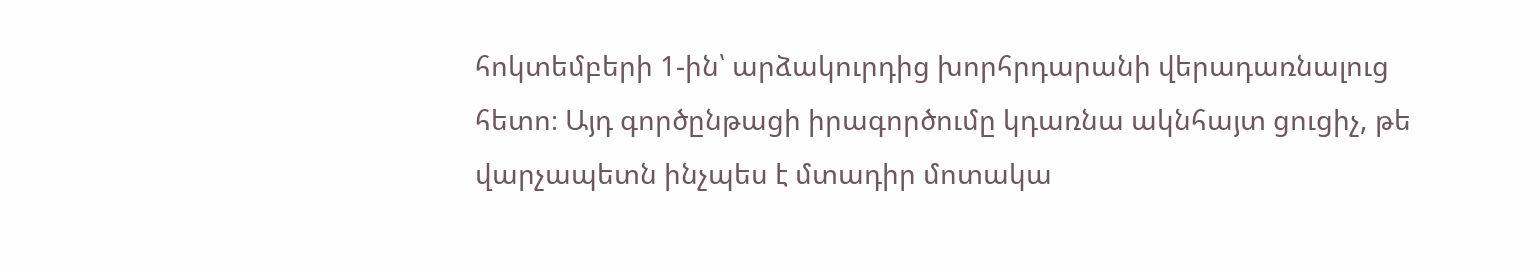հոկտեմբերի 1-ին՝ արձակուրդից խորհրդարանի վերադառնալուց հետո։ Այդ գործընթացի իրագործումը կդառնա ակնհայտ ցուցիչ, թե վարչապետն ինչպես է մտադիր մոտակա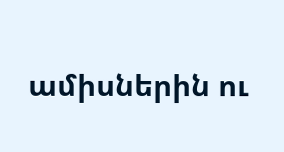ամիսներին ու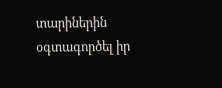տարիներին օգտագործել իր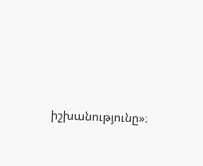իշխանությունը»։